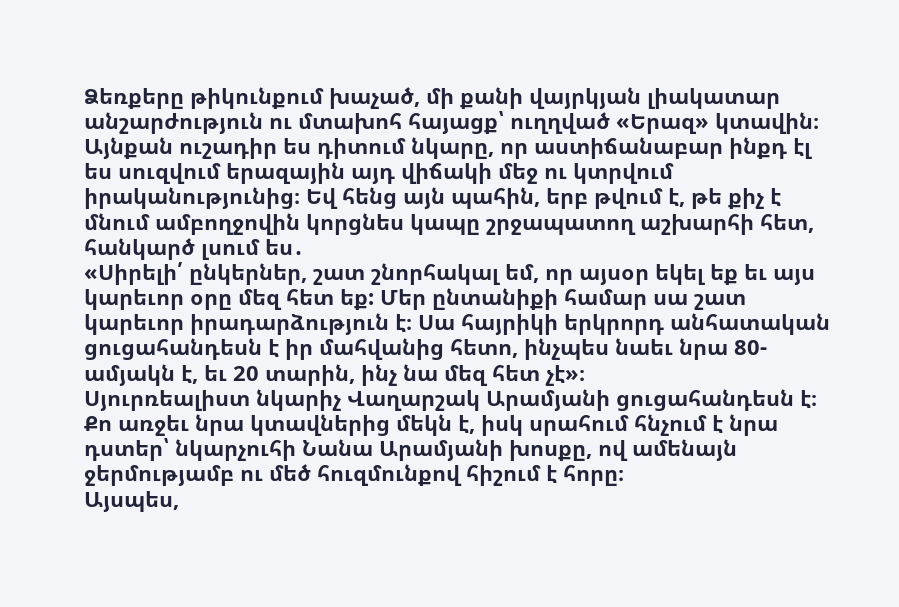Ձեռքերը թիկունքում խաչած, մի քանի վայրկյան լիակատար անշարժություն ու մտախոհ հայացք՝ ուղղված «Երազ» կտավին։ Այնքան ուշադիր ես դիտում նկարը, որ աստիճանաբար ինքդ էլ ես սուզվում երազային այդ վիճակի մեջ ու կտրվում իրականությունից։ Եվ հենց այն պահին, երբ թվում է, թե քիչ է մնում ամբողջովին կորցնես կապը շրջապատող աշխարհի հետ, հանկարծ լսում ես․
«Սիրելի՛ ընկերներ, շատ շնորհակալ եմ, որ այսօր եկել եք եւ այս կարեւոր օրը մեզ հետ եք: Մեր ընտանիքի համար սա շատ կարեւոր իրադարձություն է։ Սա հայրիկի երկրորդ անհատական ցուցահանդեսն է իր մահվանից հետո, ինչպես նաեւ նրա 80-ամյակն է, եւ 20 տարին, ինչ նա մեզ հետ չէ»։
Սյուրռեալիստ նկարիչ Վաղարշակ Արամյանի ցուցահանդեսն է։ Քո առջեւ նրա կտավներից մեկն է, իսկ սրահում հնչում է նրա դստեր՝ նկարչուհի Նանա Արամյանի խոսքը, ով ամենայն ջերմությամբ ու մեծ հուզմունքով հիշում է հորը։
Այսպես,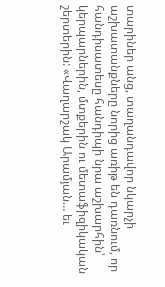տարիներ անց, տաղանդավոր նկարչի աշխատանքները նորից առիթ են դառնում, որ հանդիսատեսը հանդիպի նրա աշխարհին՝ կերպարներին, մտքերին ու մետաֆիզիկական շերտերին: «Վաղարշակ Արամյան… եւ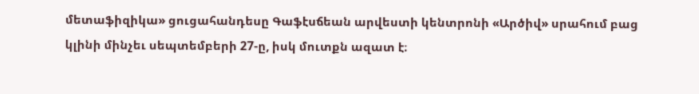մետաֆիզիկա» ցուցահանդեսը Գաֆէսճեան արվեստի կենտրոնի «Արծիվ» սրահում բաց կլինի մինչեւ սեպտեմբերի 27-ը, իսկ մուտքն ազատ է։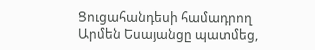Ցուցահանդեսի համադրող Արմեն Եսայանցը պատմեց,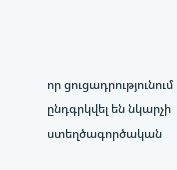որ ցուցադրությունում ընդգրկվել են նկարչի ստեղծագործական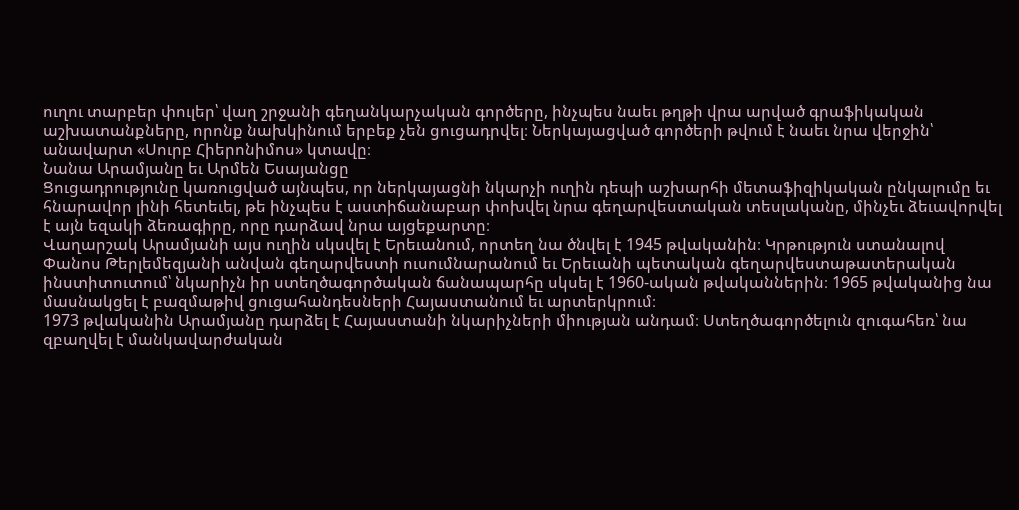ուղու տարբեր փուլեր՝ վաղ շրջանի գեղանկարչական գործերը, ինչպես նաեւ թղթի վրա արված գրաֆիկական աշխատանքները, որոնք նախկինում երբեք չեն ցուցադրվել։ Ներկայացված գործերի թվում է նաեւ նրա վերջին՝ անավարտ «Սուրբ Հիերոնիմոս» կտավը։
Նանա Արամյանը եւ Արմեն Եսայանցը
Ցուցադրությունը կառուցված այնպես, որ ներկայացնի նկարչի ուղին դեպի աշխարհի մետաֆիզիկական ընկալումը եւ հնարավոր լինի հետեւել, թե ինչպես է աստիճանաբար փոխվել նրա գեղարվեստական տեսլականը, մինչեւ ձեւավորվել է այն եզակի ձեռագիրը, որը դարձավ նրա այցեքարտը։
Վաղարշակ Արամյանի այս ուղին սկսվել է Երեւանում, որտեղ նա ծնվել է 1945 թվականին։ Կրթություն ստանալով Փանոս Թերլեմեզյանի անվան գեղարվեստի ուսումնարանում եւ Երեւանի պետական գեղարվեստաթատերական ինստիտուտում՝ նկարիչն իր ստեղծագործական ճանապարհը սկսել է 1960-ական թվականներին։ 1965 թվականից նա մասնակցել է բազմաթիվ ցուցահանդեսների Հայաստանում եւ արտերկրում։
1973 թվականին Արամյանը դարձել է Հայաստանի նկարիչների միության անդամ։ Ստեղծագործելուն զուգահեռ՝ նա զբաղվել է մանկավարժական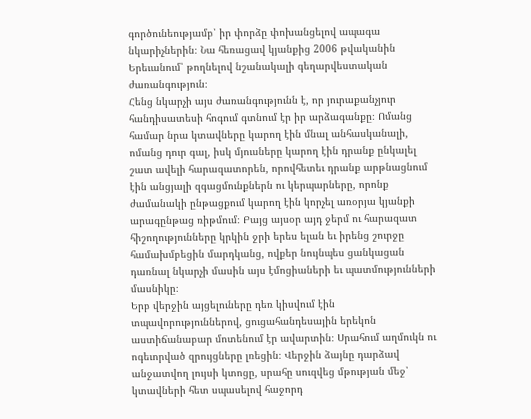գործունեությամբ՝ իր փորձը փոխանցելով ապագա նկարիչներին։ Նա հեռացավ կյանքից 2006 թվականին Երեւանում՝ թողնելով նշանակալի գեղարվեստական ժառանգություն։
Հենց նկարչի այս ժառանգությունն է, որ յուրաքանչյուր հանդիսատեսի հոգում գտնում էր իր արձագանքը։ Ոմանց համար նրա կտավները կարող էին մնալ անհասկանալի, ոմանց դուր գալ, իսկ մյուսները կարող էին դրանք ընկալել շատ ավելի հարազատորեն, որովհետեւ դրանք արթնացնում էին անցյալի զգացմունքներն ու կերպարները, որոնք ժամանակի ընթացքում կարող էին կորչել առօրյա կյանքի արագընթաց ռիթմում։ Բայց այսօր այդ ջերմ ու հարազատ հիշողությունները կրկին ջրի երես ելան եւ իրենց շուրջը համախմբեցին մարդկանց, ովքեր նույնպես ցանկացան դառնալ նկարչի մասին այս էմոցիաների եւ պատմությունների մասնիկը։
Երբ վերջին այցելուները դեռ կիսվում էին տպավորություններով, ցուցահանդեսային երեկոն աստիճանաբար մոտենում էր ավարտին։ Սրահում աղմուկն ու ոգեւորված զրույցները լռեցին։ Վերջին ձայնը դարձավ անջատվող լույսի կտոցը, սրահը սուզվեց մթության մեջ՝ կտավների հետ սպասելով հաջորդ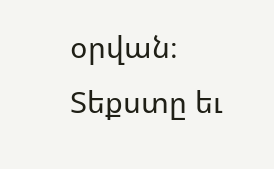օրվան։
Տեքստը եւ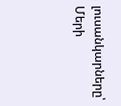լուսանկարները՝ Մերի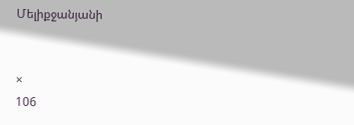Մելիքջանյանի


×
106